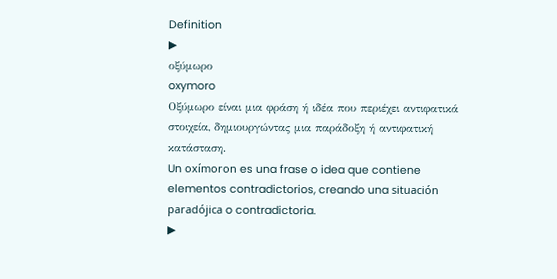Definition
▶
οξύμωρο
oxymoro
Οξύμωρο είναι μια φράση ή ιδέα που περιέχει αντιφατικά στοιχεία, δημιουργώντας μια παράδοξη ή αντιφατική κατάσταση.
Un oxímoron es una frase o idea que contiene elementos contradictorios, creando una situación paradójica o contradictoria.
▶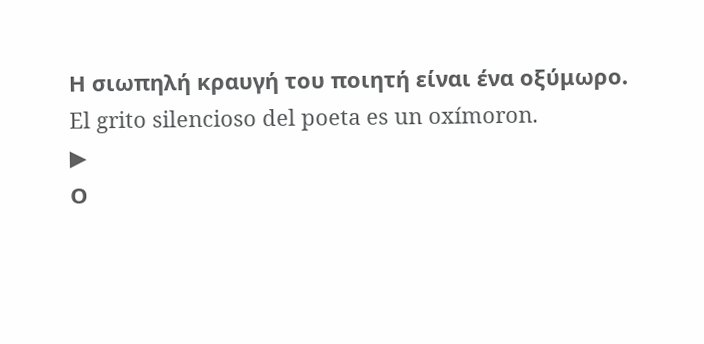Η σιωπηλή κραυγή του ποιητή είναι ένα οξύμωρο.
El grito silencioso del poeta es un oxímoron.
▶
Ο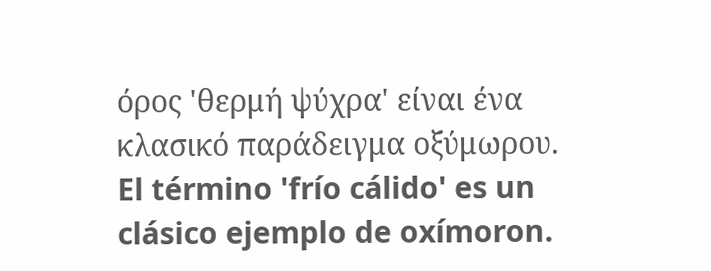όρος 'θερμή ψύχρα' είναι ένα κλασικό παράδειγμα οξύμωρου.
El término 'frío cálido' es un clásico ejemplo de oxímoron.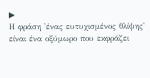▶
Η φράση 'ένας ευτυχισμένος θλίψης' είναι ένα οξύμωρο που εκφράζει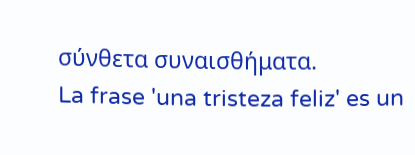σύνθετα συναισθήματα.
La frase 'una tristeza feliz' es un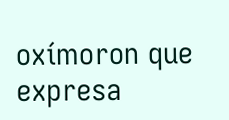oxímoron que expresa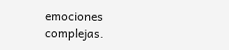emociones complejas.